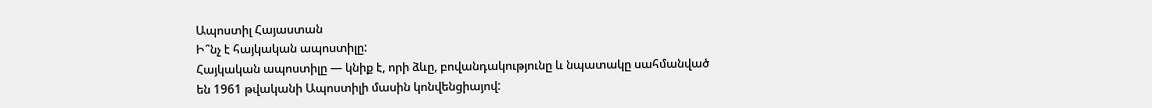Ապոստիլ Հայաստան
Ի՞նչ է հայկական ապոստիլը:
Հայկական ապոստիլը — կնիք է, որի ձևը, բովանդակությունը և նպատակը սահմանված են 1961 թվականի Ապոստիլի մասին կոնվենցիայով: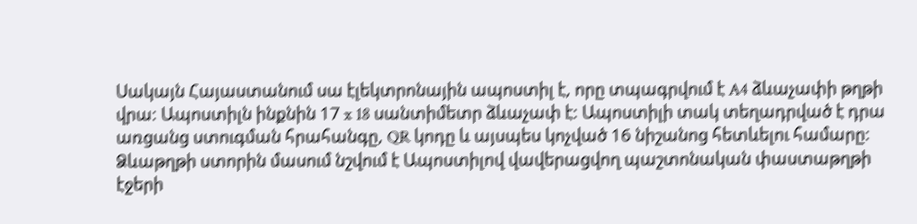Սակայն Հայաստանում սա էլեկտրոնային ապոստիլ է, որը տպագրվում է A4 ձևաչափի թղթի վրա: Ապոստիլն ինքնին 17 x 18 սանտիմետր ձևաչափ է: Ապոստիլի տակ տեղադրված է դրա առցանց ստուգման հրահանգը, QR կոդը և այսպես կոչված 16 նիշանոց հետևելու համարը:
Ձևաթղթի ստորին մասում նշվում է Ապոստիլով վավերացվող պաշտոնական փաստաթղթի էջերի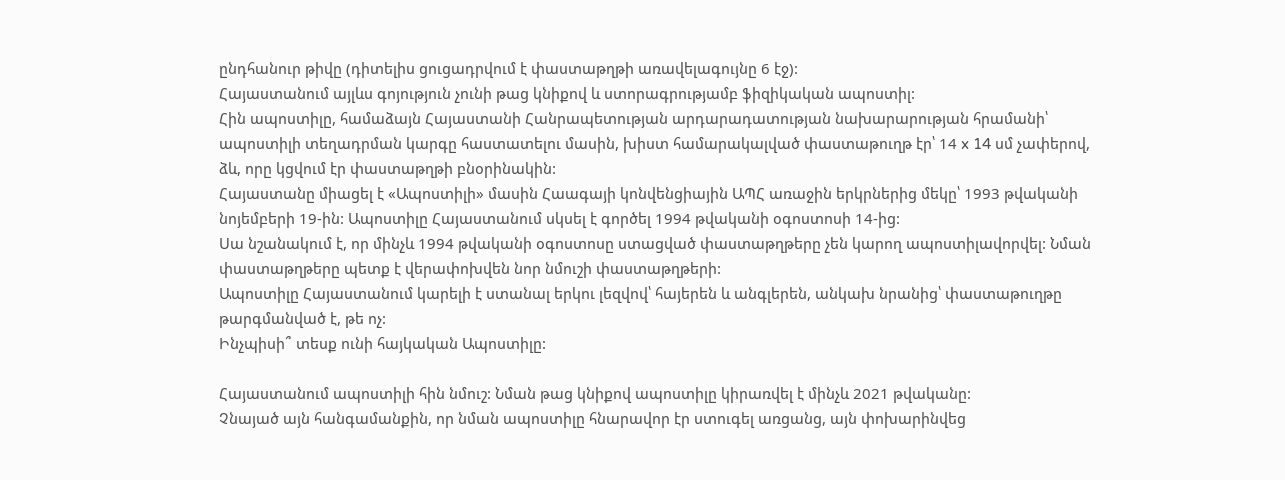ընդհանուր թիվը (դիտելիս ցուցադրվում է փաստաթղթի առավելագույնը 6 էջ):
Հայաստանում այլևս գոյություն չունի թաց կնիքով և ստորագրությամբ ֆիզիկական ապոստիլ:
Հին ապոստիլը, համաձայն Հայաստանի Հանրապետության արդարադատության նախարարության հրամանի՝ ապոստիլի տեղադրման կարգը հաստատելու մասին, խիստ համարակալված փաստաթուղթ էր՝ 14 x 14 սմ չափերով, ձև, որը կցվում էր փաստաթղթի բնօրինակին:
Հայաստանը միացել է «Ապոստիլի» մասին Հաագայի կոնվենցիային ԱՊՀ առաջին երկրներից մեկը՝ 1993 թվականի նոյեմբերի 19-ին: Ապոստիլը Հայաստանում սկսել է գործել 1994 թվականի օգոստոսի 14-ից:
Սա նշանակում է, որ մինչև 1994 թվականի օգոստոսը ստացված փաստաթղթերը չեն կարող ապոստիլավորվել: Նման փաստաթղթերը պետք է վերափոխվեն նոր նմուշի փաստաթղթերի:
Ապոստիլը Հայաստանում կարելի է ստանալ երկու լեզվով՝ հայերեն և անգլերեն, անկախ նրանից՝ փաստաթուղթը թարգմանված է, թե ոչ:
Ինչպիսի՞ տեսք ունի հայկական Ապոստիլը:

Հայաստանում ապոստիլի հին նմուշ: Նման թաց կնիքով ապոստիլը կիրառվել է մինչև 2021 թվականը:
Չնայած այն հանգամանքին, որ նման ապոստիլը հնարավոր էր ստուգել առցանց, այն փոխարինվեց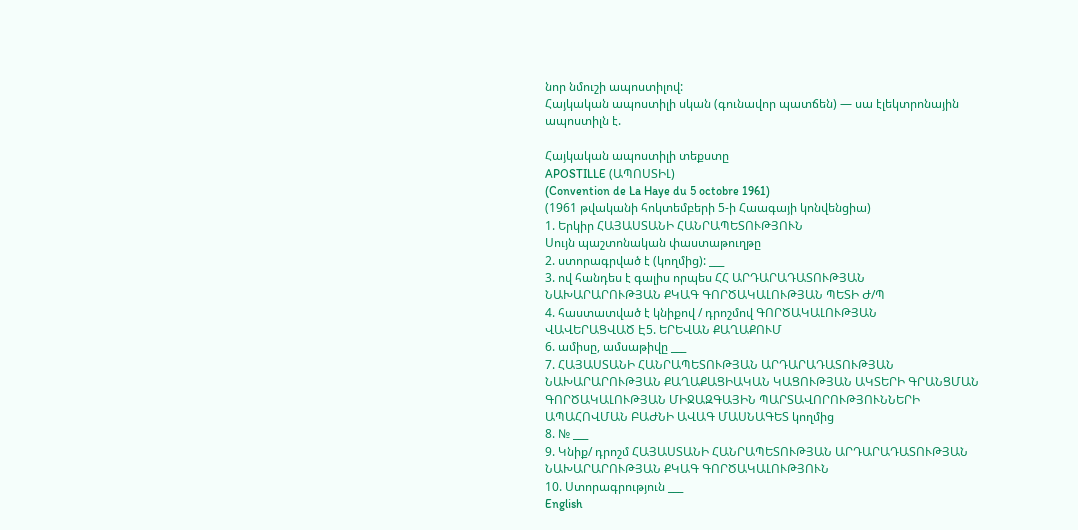նոր նմուշի ապոստիլով:
Հայկական ապոստիլի սկան (գունավոր պատճեն) — սա էլեկտրոնային ապոստիլն է.

Հայկական ապոստիլի տեքստը
APOSTILLE (ԱՊՈՍՏԻԼ)
(Convention de La Haye du 5 octobre 1961)
(1961 թվականի հոկտեմբերի 5-ի Հաագայի կոնվենցիա)
1. Երկիր ՀԱՅԱՍՏԱՆԻ ՀԱՆՐԱՊԵՏՈՒԹՅՈՒՆ
Սույն պաշտոնական փաստաթուղթը
2. ստորագրված է (կողմից): ___
3. ով հանդես է գալիս որպես ՀՀ ԱՐԴԱՐԱԴԱՏՈՒԹՅԱՆ ՆԱԽԱՐԱՐՈՒԹՅԱՆ ՔԿԱԳ ԳՈՐԾԱԿԱԼՈՒԹՅԱՆ ՊԵՏԻ Ժ/Պ
4. հաստատված է կնիքով / դրոշմով ԳՈՐԾԱԿԱԼՈՒԹՅԱՆ
ՎԱՎԵՐԱՑՎԱԾ Է5. ԵՐԵՎԱՆ ՔԱՂԱՔՈՒՄ
6. ամիսը, ամսաթիվը ___
7. ՀԱՅԱՍՏԱՆԻ ՀԱՆՐԱՊԵՏՈՒԹՅԱՆ ԱՐԴԱՐԱԴԱՏՈՒԹՅԱՆ ՆԱԽԱՐԱՐՈՒԹՅԱՆ ՔԱՂԱՔԱՑԻԱԿԱՆ ԿԱՑՈՒԹՅԱՆ ԱԿՏԵՐԻ ԳՐԱՆՑՄԱՆ ԳՈՐԾԱԿԱԼՈՒԹՅԱՆ ՄԻՋԱԶԳԱՅԻՆ ՊԱՐՏԱՎՈՐՈՒԹՅՈՒՆՆԵՐԻ
ԱՊԱՀՈՎՄԱՆ ԲԱԺՆԻ ԱՎԱԳ ՄԱՍՆԱԳԵՏ կողմից
8. № ___
9. Կնիք/ դրոշմ ՀԱՅԱՍՏԱՆԻ ՀԱՆՐԱՊԵՏՈՒԹՅԱՆ ԱՐԴԱՐԱԴԱՏՈՒԹՅԱՆ ՆԱԽԱՐԱՐՈՒԹՅԱՆ ՔԿԱԳ ԳՈՐԾԱԿԱԼՈՒԹՅՈՒՆ
10. Ստորագրություն ___
English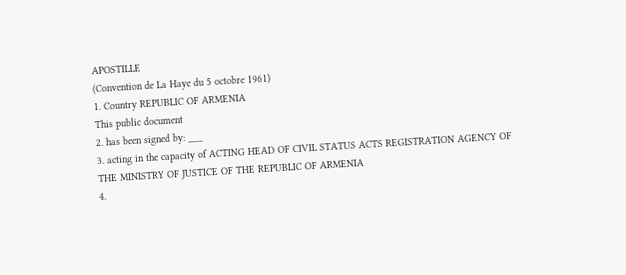APOSTILLE
(Convention de La Haye du 5 octobre 1961)
1. Country REPUBLIC OF ARMENIA
This public document
2. has been signed by: ___
3. acting in the capacity of ACTING HEAD OF CIVIL STATUS ACTS REGISTRATION AGENCY OF THE MINISTRY OF JUSTICE OF THE REPUBLIC OF ARMENIA
4.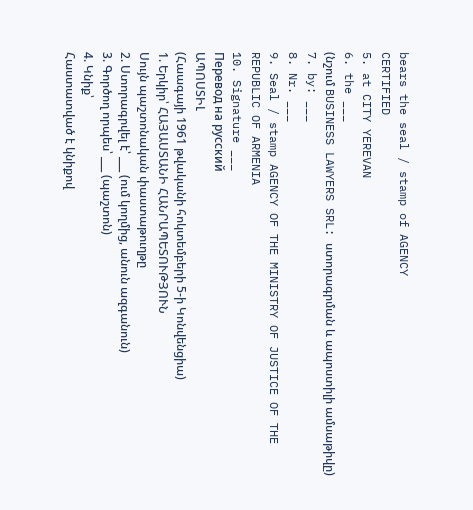bears the seal / stamp of AGENCY
CERTIFIED
5. at CITY YEREVAN
6. the ___
(նշում BUSINESS LAWYERS SRL: ստորագրման և ապոստիլի ամսաթիվը)
7. by: ___
8. Nr. ___
9. Seal / stamp AGENCY OF THE MINISTRY OF JUSTICE OF THE REPUBLIC OF ARMENIA
10. Signature ___
Перевод на русский
ԱՊՈՍՏԻԼ
(Հաագայի 1961 թվականի հոկտեմբերի 5-ի Կոնվենցիա)
1. Երկիր՝ ՀԱՅԱՍՏԱՆԻ ՀԱՆՐԱՊԵՏՈՒԹՅՈՒՆ
Սույն պաշտոնական փաստաթուղթը
2. Ստորագրվել է՝ ___ (ում կողմից, անուն ազգանուն)
3. Գործող որպես՝ ___ (պաշտոն)
4. Կնիք՝
Հաստատված է կնիքով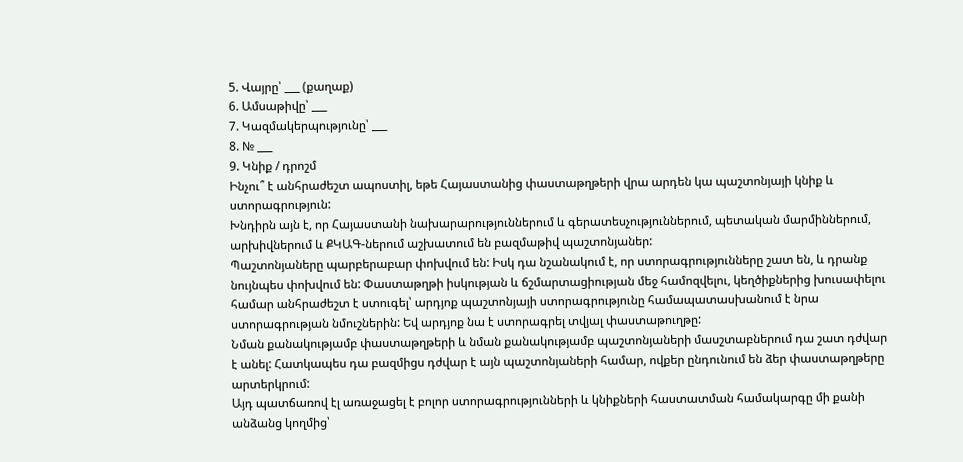5. Վայրը՝ ___ (քաղաք)
6. Ամսաթիվը՝ ___
7. Կազմակերպությունը՝ ___
8. № ___
9. Կնիք / դրոշմ
Ինչու՞ է անհրաժեշտ ապոստիլ, եթե Հայաստանից փաստաթղթերի վրա արդեն կա պաշտոնյայի կնիք և ստորագրություն:
Խնդիրն այն է, որ Հայաստանի նախարարություններում և գերատեսչություններում, պետական մարմիններում, արխիվներում և ՔԿԱԳ-ներում աշխատում են բազմաթիվ պաշտոնյաներ:
Պաշտոնյաները պարբերաբար փոխվում են: Իսկ դա նշանակում է, որ ստորագրությունները շատ են, և դրանք նույնպես փոխվում են: Փաստաթղթի իսկության և ճշմարտացիության մեջ համոզվելու, կեղծիքներից խուսափելու համար անհրաժեշտ է ստուգել՝ արդյոք պաշտոնյայի ստորագրությունը համապատասխանում է նրա ստորագրության նմուշներին: Եվ արդյոք նա է ստորագրել տվյալ փաստաթուղթը:
Նման քանակությամբ փաստաթղթերի և նման քանակությամբ պաշտոնյաների մասշտաբներում դա շատ դժվար է անել: Հատկապես դա բազմիցս դժվար է այն պաշտոնյաների համար, ովքեր ընդունում են ձեր փաստաթղթերը արտերկրում:
Այդ պատճառով էլ առաջացել է բոլոր ստորագրությունների և կնիքների հաստատման համակարգը մի քանի անձանց կողմից՝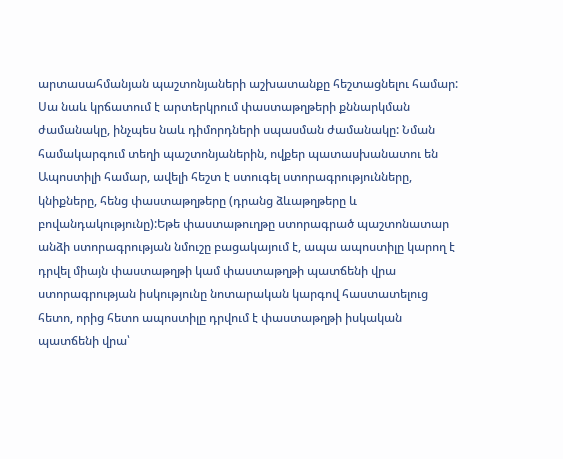արտասահմանյան պաշտոնյաների աշխատանքը հեշտացնելու համար: Սա նաև կրճատում է արտերկրում փաստաթղթերի քննարկման ժամանակը, ինչպես նաև դիմորդների սպասման ժամանակը: Նման համակարգում տեղի պաշտոնյաներին, ովքեր պատասխանատու են Ապոստիլի համար, ավելի հեշտ է ստուգել ստորագրությունները, կնիքները, հենց փաստաթղթերը (դրանց ձևաթղթերը և բովանդակությունը):Եթե փաստաթուղթը ստորագրած պաշտոնատար անձի ստորագրության նմուշը բացակայում է, ապա ապոստիլը կարող է դրվել միայն փաստաթղթի կամ փաստաթղթի պատճենի վրա ստորագրության իսկությունը նոտարական կարգով հաստատելուց հետո, որից հետո ապոստիլը դրվում է փաստաթղթի իսկական պատճենի վրա՝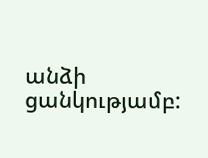անձի ցանկությամբ: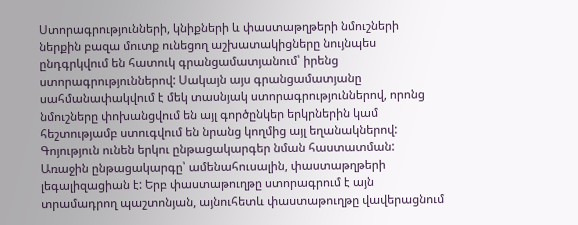Ստորագրությունների, կնիքների և փաստաթղթերի նմուշների ներքին բազա մուտք ունեցող աշխատակիցները նույնպես ընդգրկվում են հատուկ գրանցամատյանում՝ իրենց ստորագրություններով: Սակայն այս գրանցամատյանը սահմանափակվում է մեկ տասնյակ ստորագրություններով, որոնց նմուշները փոխանցվում են այլ գործընկեր երկրներին կամ հեշտությամբ ստուգվում են նրանց կողմից այլ եղանակներով:
Գոյություն ունեն երկու ընթացակարգեր նման հաստատման: Առաջին ընթացակարգը՝ ամենահուսալին, փաստաթղթերի լեգալիզացիան է: Երբ փաստաթուղթը ստորագրում է այն տրամադրող պաշտոնյան, այնուհետև փաստաթուղթը վավերացնում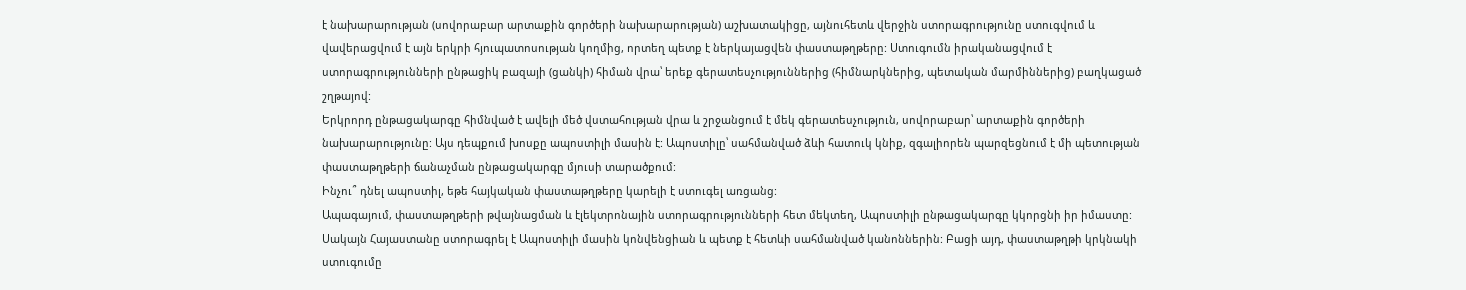է նախարարության (սովորաբար արտաքին գործերի նախարարության) աշխատակիցը, այնուհետև վերջին ստորագրությունը ստուգվում և վավերացվում է այն երկրի հյուպատոսության կողմից, որտեղ պետք է ներկայացվեն փաստաթղթերը: Ստուգումն իրականացվում է ստորագրությունների ընթացիկ բազայի (ցանկի) հիման վրա՝ երեք գերատեսչություններից (հիմնարկներից, պետական մարմիններից) բաղկացած շղթայով:
Երկրորդ ընթացակարգը հիմնված է ավելի մեծ վստահության վրա և շրջանցում է մեկ գերատեսչություն, սովորաբար՝ արտաքին գործերի նախարարությունը: Այս դեպքում խոսքը ապոստիլի մասին է: Ապոստիլը՝ սահմանված ձևի հատուկ կնիք, զգալիորեն պարզեցնում է մի պետության փաստաթղթերի ճանաչման ընթացակարգը մյուսի տարածքում:
Ինչու՞ դնել ապոստիլ, եթե հայկական փաստաթղթերը կարելի է ստուգել առցանց:
Ապագայում, փաստաթղթերի թվայնացման և էլեկտրոնային ստորագրությունների հետ մեկտեղ, Ապոստիլի ընթացակարգը կկորցնի իր իմաստը: Սակայն Հայաստանը ստորագրել է Ապոստիլի մասին կոնվենցիան և պետք է հետևի սահմանված կանոններին: Բացի այդ, փաստաթղթի կրկնակի ստուգումը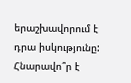երաշխավորում է դրա իսկությունը:
Հնարավո՞ր է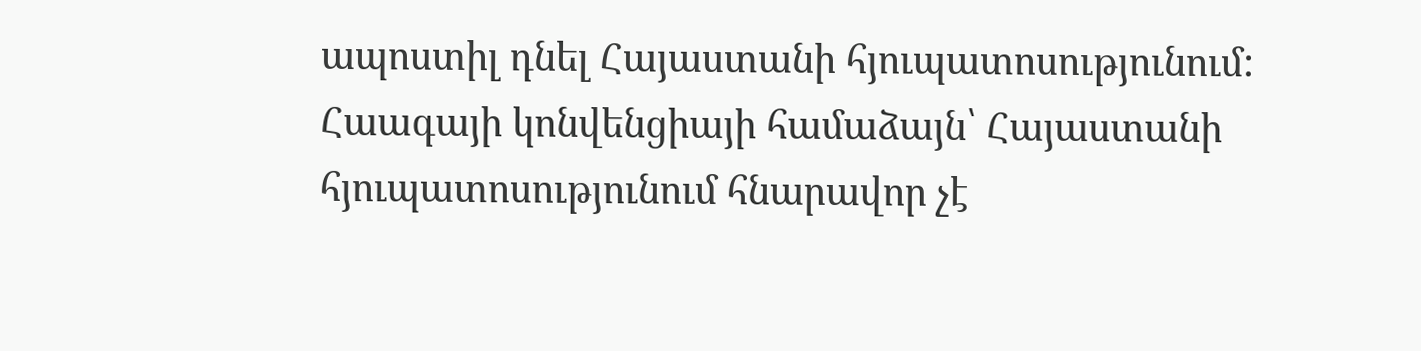ապոստիլ դնել Հայաստանի հյուպատոսությունում:
Հաագայի կոնվենցիայի համաձայն՝ Հայաստանի հյուպատոսությունում հնարավոր չէ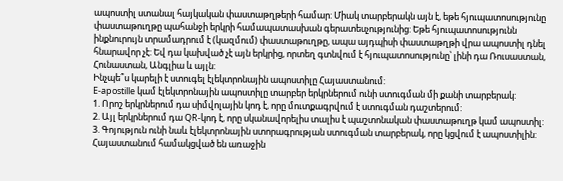ապոստիլ ստանալ հայկական փաստաթղթերի համար: Միակ տարբերակն այն է, եթե հյուպատոսությունը փաստաթուղթը պահանջի երկրի համապատասխան գերատեսչությունից: Եթե հյուպատոսությունն ինքնուրույն տրամադրում է (կազմում) փաստաթուղթը, ապա այդպիսի փաստաթղթի վրա ապոստիլ դնել հնարավոր չէ: Եվ դա կախված չէ այն երկրից, որտեղ գտնվում է հյուպատոսությունը՝ լինի դա Ռուսաստան, Հունաստան, Անգլիա և այլն:
Ինչպե՞ս կարելի է ստուգել էլեկտրոնային ապոստիլը Հայաստանում:
E-apostille կամ էլեկտրոնային ապոստիլը տարբեր երկրներում ունի ստուգման մի քանի տարբերակ:
1. Որոշ երկրներում դա սիմվոլային կոդ է, որը մուտքագրվում է ստուգման դաշտերում:
2. Այլ երկրներում դա QR-կոդ է, որը սկանավորելիս տալիս է պաշտոնական փաստաթուղթ կամ ապոստիլ:
3. Գոյություն ունի նաև էլեկտրոնային ստորագրության ստուգման տարբերակ, որը կցվում է ապոստիլին:
Հայաստանում համակցված են առաջին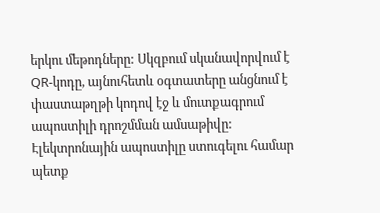երկու մեթոդները: Սկզբում սկանավորվում է QR-կոդը, այնուհետև օգտատերը անցնում է փաստաթղթի կոդով էջ և մուտքագրում ապոստիլի դրոշմման ամսաթիվը:
Էլեկտրոնային ապոստիլը ստուգելու համար պետք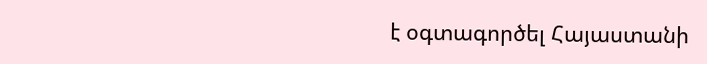է օգտագործել Հայաստանի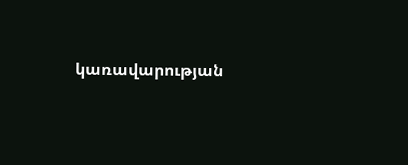կառավարության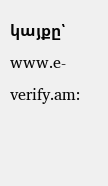կայքը՝ www.e-verify.am: